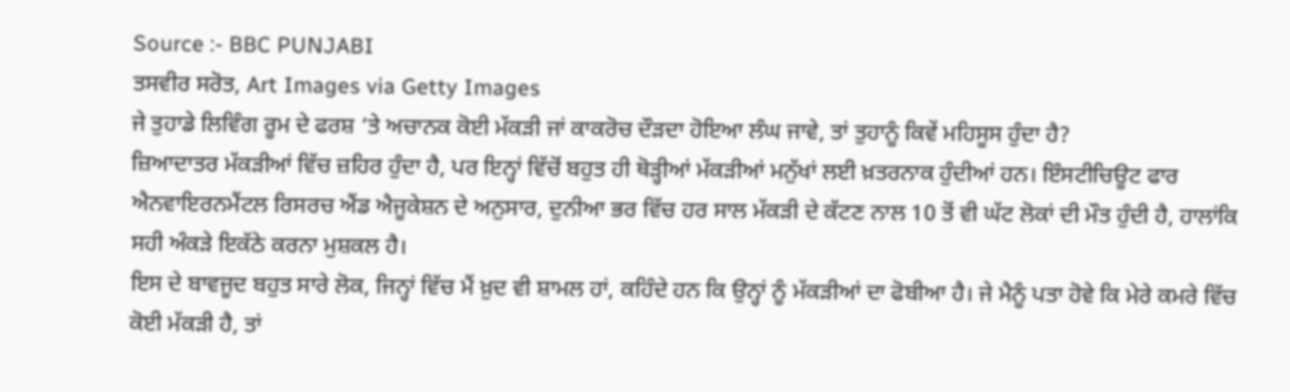Source :- BBC PUNJABI
ਤਸਵੀਰ ਸਰੋਤ, Art Images via Getty Images
ਜੇ ਤੁਹਾਡੇ ਲਿਵਿੰਗ ਰੂਮ ਦੇ ਫਰਸ਼ ‘ਤੇ ਅਚਾਨਕ ਕੋਈ ਮੱਕੜੀ ਜਾਂ ਕਾਕਰੋਚ ਦੌੜਦਾ ਹੋਇਆ ਲੰਘ ਜਾਵੇ, ਤਾਂ ਤੁਹਾਨੂੰ ਕਿਵੇਂ ਮਹਿਸੂਸ ਹੁੰਦਾ ਹੈ?
ਜ਼ਿਆਦਾਤਰ ਮੱਕੜੀਆਂ ਵਿੱਚ ਜ਼ਹਿਰ ਹੁੰਦਾ ਹੈ, ਪਰ ਇਨ੍ਹਾਂ ਵਿੱਚੋਂ ਬਹੁਤ ਹੀ ਥੋੜ੍ਹੀਆਂ ਮੱਕੜੀਆਂ ਮਨੁੱਖਾਂ ਲਈ ਖ਼ਤਰਨਾਕ ਹੁੰਦੀਆਂ ਹਨ। ਇੰਸਟੀਚਿਊਟ ਫਾਰ ਐਨਵਾਇਰਨਮੈਂਟਲ ਰਿਸਰਚ ਐਂਡ ਐਜੂਕੇਸ਼ਨ ਦੇ ਅਨੁਸਾਰ, ਦੁਨੀਆ ਭਰ ਵਿੱਚ ਹਰ ਸਾਲ ਮੱਕੜੀ ਦੇ ਕੱਟਣ ਨਾਲ 10 ਤੋਂ ਵੀ ਘੱਟ ਲੋਕਾਂ ਦੀ ਮੌਤ ਹੁੰਦੀ ਹੈ, ਹਾਲਾਂਕਿ ਸਹੀ ਅੰਕੜੇ ਇਕੱਠੇ ਕਰਨਾ ਮੁਸ਼ਕਲ ਹੈ।
ਇਸ ਦੇ ਬਾਵਜੂਦ ਬਹੁਤ ਸਾਰੇ ਲੋਕ, ਜਿਨ੍ਹਾਂ ਵਿੱਚ ਮੈਂ ਖ਼ੁਦ ਵੀ ਸ਼ਾਮਲ ਹਾਂ, ਕਹਿੰਦੇ ਹਨ ਕਿ ਉਨ੍ਹਾਂ ਨੂੰ ਮੱਕੜੀਆਂ ਦਾ ਫੋਬੀਆ ਹੈ। ਜੇ ਮੈਨੂੰ ਪਤਾ ਹੋਵੇ ਕਿ ਮੇਰੇ ਕਮਰੇ ਵਿੱਚ ਕੋਈ ਮੱਕੜੀ ਹੈ, ਤਾਂ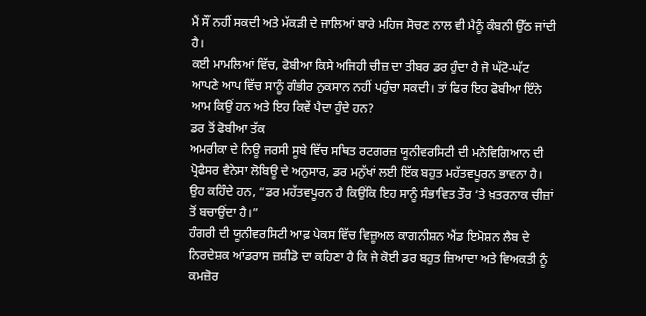ਮੈਂ ਸੌਂ ਨਹੀਂ ਸਕਦੀ ਅਤੇ ਮੱਕੜੀ ਦੇ ਜਾਲਿਆਂ ਬਾਰੇ ਮਹਿਜ ਸੋਚਣ ਨਾਲ ਵੀ ਮੈਨੂੰ ਕੰਬਨੀ ਉੱਠ ਜਾਂਦੀ ਹੈ।
ਕਈ ਮਾਮਲਿਆਂ ਵਿੱਚ, ਫੋਬੀਆ ਕਿਸੇ ਅਜਿਹੀ ਚੀਜ਼ ਦਾ ਤੀਬਰ ਡਰ ਹੁੰਦਾ ਹੈ ਜੋ ਘੱਟੋ-ਘੱਟ ਆਪਣੇ ਆਪ ਵਿੱਚ ਸਾਨੂੰ ਗੰਭੀਰ ਨੁਕਸਾਨ ਨਹੀਂ ਪਹੁੰਚਾ ਸਕਦੀ। ਤਾਂ ਫਿਰ ਇਹ ਫੋਬੀਆ ਇੰਨੇ ਆਮ ਕਿਉਂ ਹਨ ਅਤੇ ਇਹ ਕਿਵੇਂ ਪੈਦਾ ਹੁੰਦੇ ਹਨ?
ਡਰ ਤੋਂ ਫੋਬੀਆ ਤੱਕ
ਅਮਰੀਕਾ ਦੇ ਨਿਊ ਜਰਸੀ ਸੂਬੇ ਵਿੱਚ ਸਥਿਤ ਰਟਗਰਜ਼ ਯੂਨੀਵਰਸਿਟੀ ਦੀ ਮਨੋਵਿਗਿਆਨ ਦੀ ਪ੍ਰੋਫੈਸਰ ਵੈਨੇਸਾ ਲੋਬਿਊ ਦੇ ਅਨੁਸਾਰ, ਡਰ ਮਨੁੱਖਾਂ ਲਈ ਇੱਕ ਬਹੁਤ ਮਹੱਤਵਪੂਰਨ ਭਾਵਨਾ ਹੈ।
ਉਹ ਕਹਿੰਦੇ ਹਨ, “ਡਰ ਮਹੱਤਵਪੂਰਨ ਹੈ ਕਿਉਂਕਿ ਇਹ ਸਾਨੂੰ ਸੰਭਾਵਿਤ ਤੌਰ ‘ਤੇ ਖ਼ਤਰਨਾਕ ਚੀਜ਼ਾਂ ਤੋਂ ਬਚਾਉਂਦਾ ਹੈ।”
ਹੰਗਰੀ ਦੀ ਯੂਨੀਵਰਸਿਟੀ ਆਫ਼ ਪੇਕਸ ਵਿੱਚ ਵਿਜ਼ੂਅਲ ਕਾਗਨੀਸ਼ਨ ਐਂਡ ਇਮੋਸ਼ਨ ਲੈਬ ਦੇ ਨਿਰਦੇਸ਼ਕ ਆਂਡਰਾਸ ਜ਼ਸ਼ੀਡੋ ਦਾ ਕਹਿਣਾ ਹੈ ਕਿ ਜੇ ਕੋਈ ਡਰ ਬਹੁਤ ਜ਼ਿਆਦਾ ਅਤੇ ਵਿਅਕਤੀ ਨੂੰ ਕਮਜ਼ੋਰ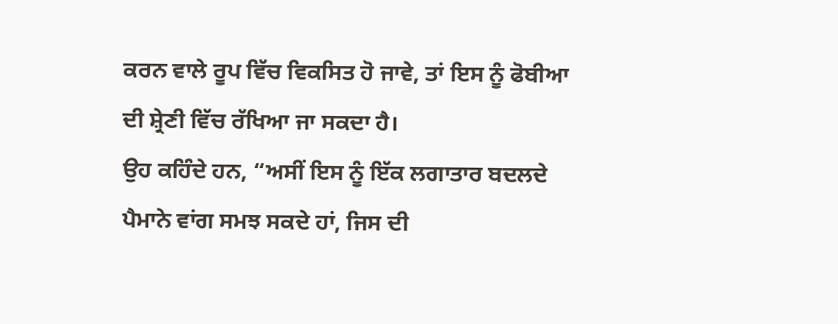ਕਰਨ ਵਾਲੇ ਰੂਪ ਵਿੱਚ ਵਿਕਸਿਤ ਹੋ ਜਾਵੇ, ਤਾਂ ਇਸ ਨੂੰ ਫੋਬੀਆ ਦੀ ਸ਼੍ਰੇਣੀ ਵਿੱਚ ਰੱਖਿਆ ਜਾ ਸਕਦਾ ਹੈ।
ਉਹ ਕਹਿੰਦੇ ਹਨ, “ਅਸੀਂ ਇਸ ਨੂੰ ਇੱਕ ਲਗਾਤਾਰ ਬਦਲਦੇ ਪੈਮਾਨੇ ਵਾਂਗ ਸਮਝ ਸਕਦੇ ਹਾਂ, ਜਿਸ ਦੀ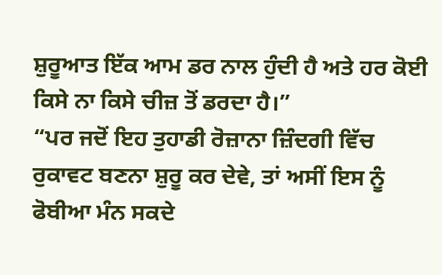ਸ਼ੁਰੂਆਤ ਇੱਕ ਆਮ ਡਰ ਨਾਲ ਹੁੰਦੀ ਹੈ ਅਤੇ ਹਰ ਕੋਈ ਕਿਸੇ ਨਾ ਕਿਸੇ ਚੀਜ਼ ਤੋਂ ਡਰਦਾ ਹੈ।”
“ਪਰ ਜਦੋਂ ਇਹ ਤੁਹਾਡੀ ਰੋਜ਼ਾਨਾ ਜ਼ਿੰਦਗੀ ਵਿੱਚ ਰੁਕਾਵਟ ਬਣਨਾ ਸ਼ੁਰੂ ਕਰ ਦੇਵੇ, ਤਾਂ ਅਸੀਂ ਇਸ ਨੂੰ ਫੋਬੀਆ ਮੰਨ ਸਕਦੇ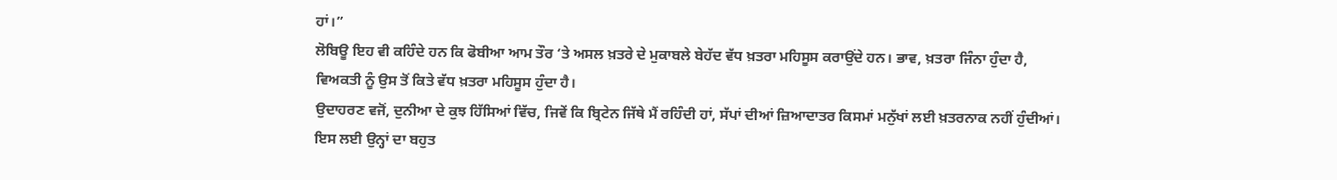ਹਾਂ।”
ਲੋਬਿਊ ਇਹ ਵੀ ਕਹਿੰਦੇ ਹਨ ਕਿ ਫੋਬੀਆ ਆਮ ਤੌਰ ‘ਤੇ ਅਸਲ ਖ਼ਤਰੇ ਦੇ ਮੁਕਾਬਲੇ ਬੇਹੱਦ ਵੱਧ ਖ਼ਤਰਾ ਮਹਿਸੂਸ ਕਰਾਉਂਦੇ ਹਨ। ਭਾਵ, ਖ਼ਤਰਾ ਜਿੰਨਾ ਹੁੰਦਾ ਹੈ, ਵਿਅਕਤੀ ਨੂੰ ਉਸ ਤੋਂ ਕਿਤੇ ਵੱਧ ਖ਼ਤਰਾ ਮਹਿਸੂਸ ਹੁੰਦਾ ਹੈ।
ਉਦਾਹਰਣ ਵਜੋਂ, ਦੁਨੀਆ ਦੇ ਕੁਝ ਹਿੱਸਿਆਂ ਵਿੱਚ, ਜਿਵੇਂ ਕਿ ਬ੍ਰਿਟੇਨ ਜਿੱਥੇ ਮੈਂ ਰਹਿੰਦੀ ਹਾਂ, ਸੱਪਾਂ ਦੀਆਂ ਜ਼ਿਆਦਾਤਰ ਕਿਸਮਾਂ ਮਨੁੱਖਾਂ ਲਈ ਖ਼ਤਰਨਾਕ ਨਹੀਂ ਹੁੰਦੀਆਂ। ਇਸ ਲਈ ਉਨ੍ਹਾਂ ਦਾ ਬਹੁਤ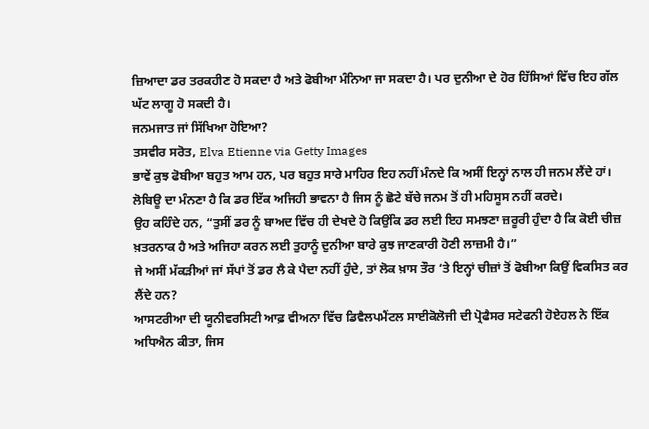ਜ਼ਿਆਦਾ ਡਰ ਤਰਕਹੀਣ ਹੋ ਸਕਦਾ ਹੈ ਅਤੇ ਫੋਬੀਆ ਮੰਨਿਆ ਜਾ ਸਕਦਾ ਹੈ। ਪਰ ਦੁਨੀਆ ਦੇ ਹੋਰ ਹਿੱਸਿਆਂ ਵਿੱਚ ਇਹ ਗੱਲ ਘੱਟ ਲਾਗੂ ਹੋ ਸਕਦੀ ਹੈ।
ਜਨਮਜਾਤ ਜਾਂ ਸਿੱਖਿਆ ਹੋਇਆ?
ਤਸਵੀਰ ਸਰੋਤ, Elva Etienne via Getty Images
ਭਾਵੇਂ ਕੁਝ ਫੋਬੀਆ ਬਹੁਤ ਆਮ ਹਨ, ਪਰ ਬਹੁਤ ਸਾਰੇ ਮਾਹਿਰ ਇਹ ਨਹੀਂ ਮੰਨਦੇ ਕਿ ਅਸੀਂ ਇਨ੍ਹਾਂ ਨਾਲ ਹੀ ਜਨਮ ਲੈਂਦੇ ਹਾਂ। ਲੋਬਿਊ ਦਾ ਮੰਨਣਾ ਹੈ ਕਿ ਡਰ ਇੱਕ ਅਜਿਹੀ ਭਾਵਨਾ ਹੈ ਜਿਸ ਨੂੰ ਛੋਟੇ ਬੱਚੇ ਜਨਮ ਤੋਂ ਹੀ ਮਹਿਸੂਸ ਨਹੀਂ ਕਰਦੇ।
ਉਹ ਕਹਿੰਦੇ ਹਨ, “ਤੁਸੀਂ ਡਰ ਨੂੰ ਬਾਅਦ ਵਿੱਚ ਹੀ ਦੇਖਦੇ ਹੋ ਕਿਉਂਕਿ ਡਰ ਲਈ ਇਹ ਸਮਝਣਾ ਜ਼ਰੂਰੀ ਹੁੰਦਾ ਹੈ ਕਿ ਕੋਈ ਚੀਜ਼ ਖ਼ਤਰਨਾਕ ਹੈ ਅਤੇ ਅਜਿਹਾ ਕਰਨ ਲਈ ਤੁਹਾਨੂੰ ਦੁਨੀਆ ਬਾਰੇ ਕੁਝ ਜਾਣਕਾਰੀ ਹੋਣੀ ਲਾਜ਼ਮੀ ਹੈ।”
ਜੇ ਅਸੀਂ ਮੱਕੜੀਆਂ ਜਾਂ ਸੱਪਾਂ ਤੋਂ ਡਰ ਲੈ ਕੇ ਪੈਦਾ ਨਹੀਂ ਹੁੰਦੇ, ਤਾਂ ਲੋਕ ਖ਼ਾਸ ਤੌਰ ‘ਤੇ ਇਨ੍ਹਾਂ ਚੀਜ਼ਾਂ ਤੋਂ ਫੋਬੀਆ ਕਿਉਂ ਵਿਕਸਿਤ ਕਰ ਲੈਂਦੇ ਹਨ?
ਆਸਟਰੀਆ ਦੀ ਯੂਨੀਵਰਸਿਟੀ ਆਫ਼ ਵੀਅਨਾ ਵਿੱਚ ਡਿਵੈਲਪਮੈਂਟਲ ਸਾਈਕੋਲੋਜੀ ਦੀ ਪ੍ਰੋਫੈਸਰ ਸਟੇਫਨੀ ਹੋਏਹਲ ਨੇ ਇੱਕ ਅਧਿਐਨ ਕੀਤਾ, ਜਿਸ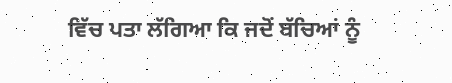ਵਿੱਚ ਪਤਾ ਲੱਗਿਆ ਕਿ ਜਦੋਂ ਬੱਚਿਆਂ ਨੂੰ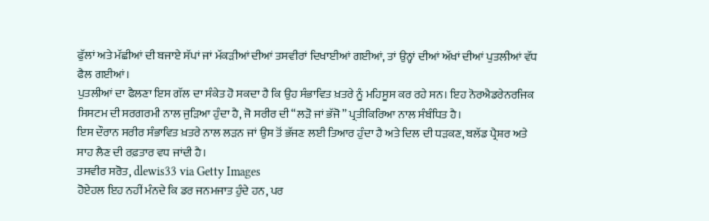ਫੁੱਲਾਂ ਅਤੇ ਮੱਛੀਆਂ ਦੀ ਬਜਾਏ ਸੱਪਾਂ ਜਾਂ ਮੱਕੜੀਆਂ ਦੀਆਂ ਤਸਵੀਰਾਂ ਦਿਖਾਈਆਂ ਗਈਆਂ, ਤਾਂ ਉਨ੍ਹਾਂ ਦੀਆਂ ਅੱਖਾਂ ਦੀਆਂ ਪੁਤਲੀਆਂ ਵੱਧ ਫੈਲ ਗਈਆਂ।
ਪੁਤਲੀਆਂ ਦਾ ਫੈਲਣਾ ਇਸ ਗੱਲ ਦਾ ਸੰਕੇਤ ਹੋ ਸਕਦਾ ਹੈ ਕਿ ਉਹ ਸੰਭਾਵਿਤ ਖ਼ਤਰੇ ਨੂੰ ਮਹਿਸੂਸ ਕਰ ਰਹੇ ਸਨ। ਇਹ ਨੋਰਐਡਰੇਨਰਜਿਕ ਸਿਸਟਮ ਦੀ ਸਰਗਰਮੀ ਨਾਲ ਜੁੜਿਆ ਹੁੰਦਾ ਹੈ, ਜੋ ਸਰੀਰ ਦੀ “ਲੜੋ ਜਾਂ ਭੱਜੋ” ਪ੍ਰਤੀਕਿਰਿਆ ਨਾਲ ਸੰਬੰਧਿਤ ਹੈ।
ਇਸ ਦੌਰਾਨ ਸਰੀਰ ਸੰਭਾਵਿਤ ਖ਼ਤਰੇ ਨਾਲ ਲੜਨ ਜਾਂ ਉਸ ਤੋਂ ਭੱਜਣ ਲਈ ਤਿਆਰ ਹੁੰਦਾ ਹੈ ਅਤੇ ਦਿਲ ਦੀ ਧੜਕਣ, ਬਲੱਡ ਪ੍ਰੈਸ਼ਰ ਅਤੇ ਸਾਹ ਲੈਣ ਦੀ ਰਫ਼ਤਾਰ ਵਧ ਜਾਂਦੀ ਹੈ।
ਤਸਵੀਰ ਸਰੋਤ, dlewis33 via Getty Images
ਹੋਏਹਲ ਇਹ ਨਹੀਂ ਮੰਨਦੇ ਕਿ ਡਰ ਜਨਮਜਾਤ ਹੁੰਦੇ ਹਨ, ਪਰ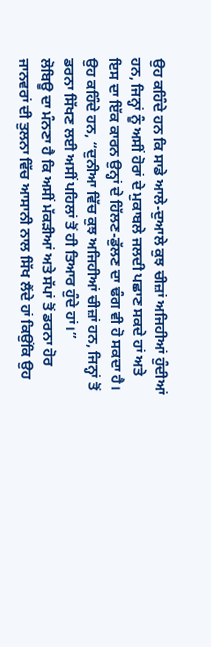ਉਹ ਕਹਿੰਦੇ ਹਨ ਕਿ ਸਾਡੇ ਆਲੇ-ਦੁਆਲੇ ਕੁਝ ਚੀਜ਼ਾਂ ਅਜਿਹੀਆਂ ਹੁੰਦੀਆਂ ਹਨ, ਜਿਨ੍ਹਾਂ ਨੂੰ ਅਸੀਂ ਹੋਰਾਂ ਦੇ ਮੁਕਾਬਲੇ ਜਲਦੀ ਪਛਾਣ ਸਕਦੇ ਹਾਂ ਅਤੇ ਇਸ ਦਾ ਇੱਕ ਕਾਰਨ ਉਨ੍ਹਾਂ ਦੇ ਹਿੱਲਣ-ਡੁੱਲਣ ਦਾ ਢੰਗ ਵੀ ਹੋ ਸਕਦਾ ਹੈ।
ਉਹ ਕਹਿੰਦੇ ਹਨ, “ਦੁਨੀਆ ਵਿੱਚ ਕੁਝ ਅਜਿਹੀਆਂ ਚੀਜ਼ਾਂ ਹਨ, ਜਿਨ੍ਹਾਂ ਤੋਂ ਡਰਨਾ ਸਿੱਖਣ ਲਈ ਅਸੀਂ ਪਹਿਲਾਂ ਤੋਂ ਹੀ ਤਿਆਰ ਹੁੰਦੇ ਹਾਂ।”
ਲੋਬਿਊ ਦਾ ਮੰਨਣਾ ਹੈ ਕਿ ਅਸੀਂ ਮੱਕੜੀਆਂ ਅਤੇ ਸੱਪਾਂ ਤੋਂ ਡਰਨਾ ਹੋਰ ਜਾਨਵਰਾਂ ਦੀ ਤੁਲਨਾ ਵਿੱਚ ਆਸਾਨੀ ਨਾਲ ਸਿੱਖ ਲੈਂਦੇ ਹਾਂ ਕਿਉਂਕਿ ਉਹ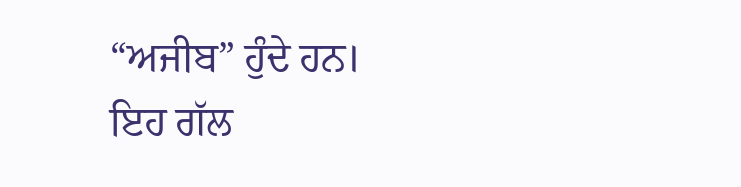“ਅਜੀਬ” ਹੁੰਦੇ ਹਨ। ਇਹ ਗੱਲ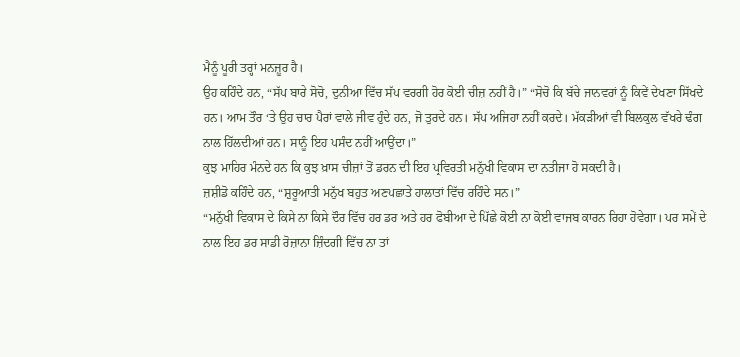ਮੈਨੂੰ ਪੂਰੀ ਤਰ੍ਹਾਂ ਮਨਜ਼ੂਰ ਹੈ।
ਉਹ ਕਹਿੰਦੇ ਹਨ, “ਸੱਪ ਬਾਰੇ ਸੋਚੋ, ਦੁਨੀਆ ਵਿੱਚ ਸੱਪ ਵਰਗੀ ਹੋਰ ਕੋਈ ਚੀਜ਼ ਨਹੀਂ ਹੈ।” “ਸੋਚੋ ਕਿ ਬੱਚੇ ਜਾਨਵਰਾਂ ਨੂੰ ਕਿਵੇਂ ਦੇਖਣਾ ਸਿੱਖਦੇ ਹਨ। ਆਮ ਤੌਰ ‘ਤੇ ਉਹ ਚਾਰ ਪੈਰਾਂ ਵਾਲੇ ਜੀਵ ਹੁੰਦੇ ਹਨ, ਜੋ ਤੁਰਦੇ ਹਨ। ਸੱਪ ਅਜਿਹਾ ਨਹੀਂ ਕਰਦੇ। ਮੱਕੜੀਆਂ ਵੀ ਬਿਲਕੁਲ ਵੱਖਰੇ ਢੰਗ ਨਾਲ ਹਿੱਲਦੀਆਂ ਹਨ। ਸਾਨੂੰ ਇਹ ਪਸੰਦ ਨਹੀਂ ਆਉਂਦਾ।”
ਕੁਝ ਮਾਹਿਰ ਮੰਨਦੇ ਹਨ ਕਿ ਕੁਝ ਖ਼ਾਸ ਚੀਜ਼ਾਂ ਤੋਂ ਡਰਨ ਦੀ ਇਹ ਪ੍ਰਵਿਰਤੀ ਮਨੁੱਖੀ ਵਿਕਾਸ ਦਾ ਨਤੀਜਾ ਹੋ ਸਕਦੀ ਹੈ।
ਜ਼ਸ਼ੀਡੋ ਕਹਿੰਦੇ ਹਨ, “ਸ਼ੁਰੂਆਤੀ ਮਨੁੱਖ ਬਹੁਤ ਅਣਪਛਾਤੇ ਹਾਲਾਤਾਂ ਵਿੱਚ ਰਹਿੰਦੇ ਸਨ।”
“ਮਨੁੱਖੀ ਵਿਕਾਸ ਦੇ ਕਿਸੇ ਨਾ ਕਿਸੇ ਦੌਰ ਵਿੱਚ ਹਰ ਡਰ ਅਤੇ ਹਰ ਫੋਬੀਆ ਦੇ ਪਿੱਛੇ ਕੋਈ ਨਾ ਕੋਈ ਵਾਜਬ ਕਾਰਨ ਰਿਹਾ ਹੋਵੇਗਾ। ਪਰ ਸਮੇਂ ਦੇ ਨਾਲ ਇਹ ਡਰ ਸਾਡੀ ਰੋਜ਼ਾਨਾ ਜ਼ਿੰਦਗੀ ਵਿੱਚ ਨਾ ਤਾਂ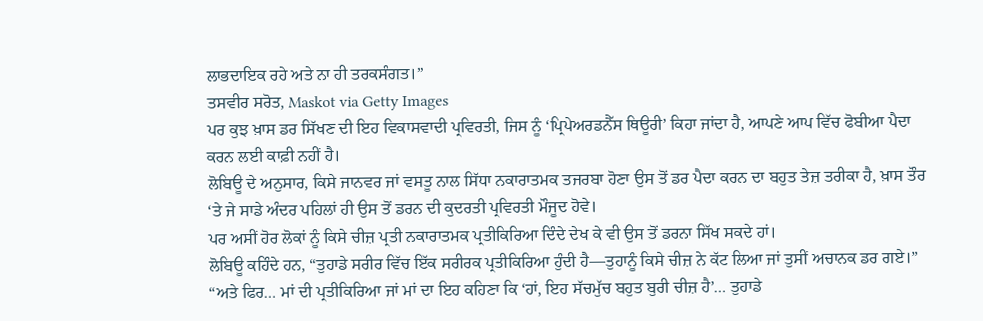ਲਾਭਦਾਇਕ ਰਹੇ ਅਤੇ ਨਾ ਹੀ ਤਰਕਸੰਗਤ।”
ਤਸਵੀਰ ਸਰੋਤ, Maskot via Getty Images
ਪਰ ਕੁਝ ਖ਼ਾਸ ਡਰ ਸਿੱਖਣ ਦੀ ਇਹ ਵਿਕਾਸਵਾਦੀ ਪ੍ਰਵਿਰਤੀ, ਜਿਸ ਨੂੰ ‘ਪ੍ਰਿਪੇਅਰਡਨੈੱਸ ਥਿਊਰੀ’ ਕਿਹਾ ਜਾਂਦਾ ਹੈ, ਆਪਣੇ ਆਪ ਵਿੱਚ ਫੋਬੀਆ ਪੈਦਾ ਕਰਨ ਲਈ ਕਾਫ਼ੀ ਨਹੀਂ ਹੈ।
ਲੋਬਿਊ ਦੇ ਅਨੁਸਾਰ, ਕਿਸੇ ਜਾਨਵਰ ਜਾਂ ਵਸਤੂ ਨਾਲ ਸਿੱਧਾ ਨਕਾਰਾਤਮਕ ਤਜਰਬਾ ਹੋਣਾ ਉਸ ਤੋਂ ਡਰ ਪੈਦਾ ਕਰਨ ਦਾ ਬਹੁਤ ਤੇਜ਼ ਤਰੀਕਾ ਹੈ, ਖ਼ਾਸ ਤੌਰ ‘ਤੇ ਜੇ ਸਾਡੇ ਅੰਦਰ ਪਹਿਲਾਂ ਹੀ ਉਸ ਤੋਂ ਡਰਨ ਦੀ ਕੁਦਰਤੀ ਪ੍ਰਵਿਰਤੀ ਮੌਜੂਦ ਹੋਵੇ।
ਪਰ ਅਸੀਂ ਹੋਰ ਲੋਕਾਂ ਨੂੰ ਕਿਸੇ ਚੀਜ਼ ਪ੍ਰਤੀ ਨਕਾਰਾਤਮਕ ਪ੍ਰਤੀਕਿਰਿਆ ਦਿੰਦੇ ਦੇਖ ਕੇ ਵੀ ਉਸ ਤੋਂ ਡਰਨਾ ਸਿੱਖ ਸਕਦੇ ਹਾਂ।
ਲੋਬਿਊ ਕਹਿੰਦੇ ਹਨ, “ਤੁਹਾਡੇ ਸਰੀਰ ਵਿੱਚ ਇੱਕ ਸਰੀਰਕ ਪ੍ਰਤੀਕਿਰਿਆ ਹੁੰਦੀ ਹੈ—ਤੁਹਾਨੂੰ ਕਿਸੇ ਚੀਜ਼ ਨੇ ਕੱਟ ਲਿਆ ਜਾਂ ਤੁਸੀਂ ਅਚਾਨਕ ਡਰ ਗਏ।”
“ਅਤੇ ਫਿਰ… ਮਾਂ ਦੀ ਪ੍ਰਤੀਕਿਰਿਆ ਜਾਂ ਮਾਂ ਦਾ ਇਹ ਕਹਿਣਾ ਕਿ ‘ਹਾਂ, ਇਹ ਸੱਚਮੁੱਚ ਬਹੁਤ ਬੁਰੀ ਚੀਜ਼ ਹੈ’… ਤੁਹਾਡੇ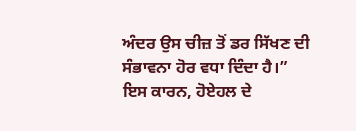ਅੰਦਰ ਉਸ ਚੀਜ਼ ਤੋਂ ਡਰ ਸਿੱਖਣ ਦੀ ਸੰਭਾਵਨਾ ਹੋਰ ਵਧਾ ਦਿੰਦਾ ਹੈ।”
ਇਸ ਕਾਰਨ, ਹੋਏਹਲ ਦੇ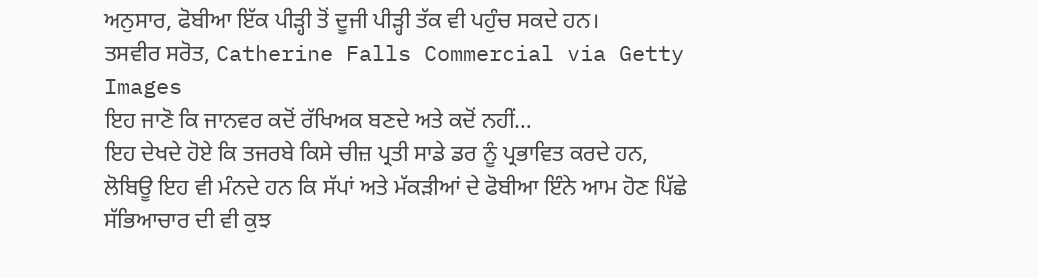ਅਨੁਸਾਰ, ਫੋਬੀਆ ਇੱਕ ਪੀੜ੍ਹੀ ਤੋਂ ਦੂਜੀ ਪੀੜ੍ਹੀ ਤੱਕ ਵੀ ਪਹੁੰਚ ਸਕਦੇ ਹਨ।
ਤਸਵੀਰ ਸਰੋਤ, Catherine Falls Commercial via Getty Images
ਇਹ ਜਾਣੋ ਕਿ ਜਾਨਵਰ ਕਦੋਂ ਰੱਖਿਅਕ ਬਣਦੇ ਅਤੇ ਕਦੋਂ ਨਹੀਂ…
ਇਹ ਦੇਖਦੇ ਹੋਏ ਕਿ ਤਜਰਬੇ ਕਿਸੇ ਚੀਜ਼ ਪ੍ਰਤੀ ਸਾਡੇ ਡਰ ਨੂੰ ਪ੍ਰਭਾਵਿਤ ਕਰਦੇ ਹਨ, ਲੋਬਿਊ ਇਹ ਵੀ ਮੰਨਦੇ ਹਨ ਕਿ ਸੱਪਾਂ ਅਤੇ ਮੱਕੜੀਆਂ ਦੇ ਫੋਬੀਆ ਇੰਨੇ ਆਮ ਹੋਣ ਪਿੱਛੇ ਸੱਭਿਆਚਾਰ ਦੀ ਵੀ ਕੁਝ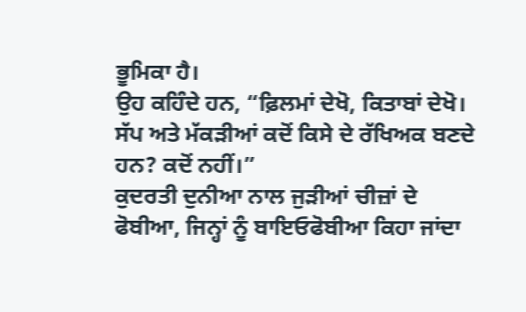ਭੂਮਿਕਾ ਹੈ।
ਉਹ ਕਹਿੰਦੇ ਹਨ, “ਫ਼ਿਲਮਾਂ ਦੇਖੋ, ਕਿਤਾਬਾਂ ਦੇਖੋ। ਸੱਪ ਅਤੇ ਮੱਕੜੀਆਂ ਕਦੋਂ ਕਿਸੇ ਦੇ ਰੱਖਿਅਕ ਬਣਦੇ ਹਨ? ਕਦੋਂ ਨਹੀਂ।”
ਕੁਦਰਤੀ ਦੁਨੀਆ ਨਾਲ ਜੁੜੀਆਂ ਚੀਜ਼ਾਂ ਦੇ ਫੋਬੀਆ, ਜਿਨ੍ਹਾਂ ਨੂੰ ਬਾਇਓਫੋਬੀਆ ਕਿਹਾ ਜਾਂਦਾ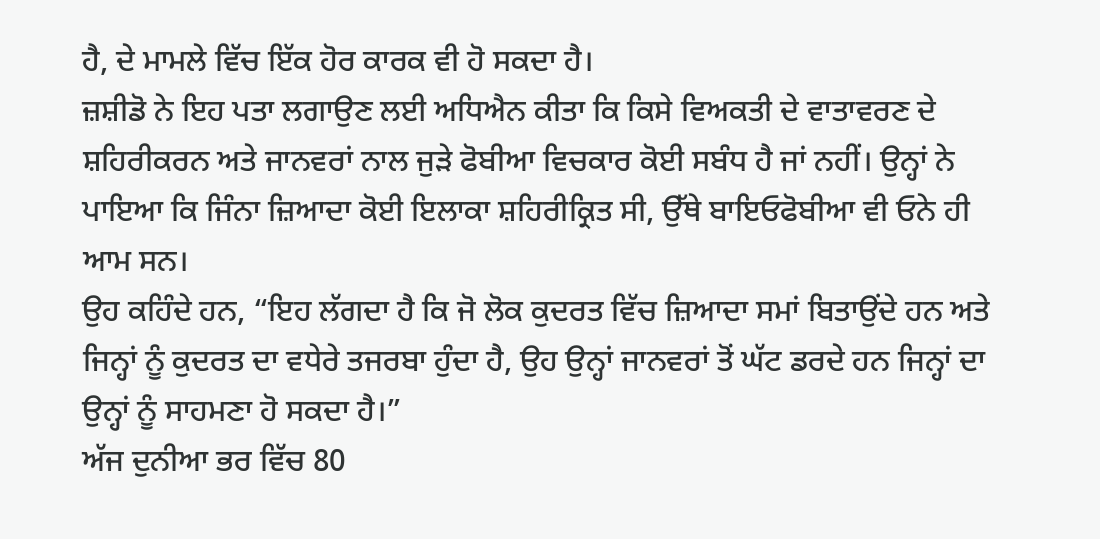ਹੈ, ਦੇ ਮਾਮਲੇ ਵਿੱਚ ਇੱਕ ਹੋਰ ਕਾਰਕ ਵੀ ਹੋ ਸਕਦਾ ਹੈ।
ਜ਼ਸ਼ੀਡੋ ਨੇ ਇਹ ਪਤਾ ਲਗਾਉਣ ਲਈ ਅਧਿਐਨ ਕੀਤਾ ਕਿ ਕਿਸੇ ਵਿਅਕਤੀ ਦੇ ਵਾਤਾਵਰਣ ਦੇ ਸ਼ਹਿਰੀਕਰਨ ਅਤੇ ਜਾਨਵਰਾਂ ਨਾਲ ਜੁੜੇ ਫੋਬੀਆ ਵਿਚਕਾਰ ਕੋਈ ਸਬੰਧ ਹੈ ਜਾਂ ਨਹੀਂ। ਉਨ੍ਹਾਂ ਨੇ ਪਾਇਆ ਕਿ ਜਿੰਨਾ ਜ਼ਿਆਦਾ ਕੋਈ ਇਲਾਕਾ ਸ਼ਹਿਰੀਕ੍ਰਿਤ ਸੀ, ਉੱਥੇ ਬਾਇਓਫੋਬੀਆ ਵੀ ਓਨੇ ਹੀ ਆਮ ਸਨ।
ਉਹ ਕਹਿੰਦੇ ਹਨ, “ਇਹ ਲੱਗਦਾ ਹੈ ਕਿ ਜੋ ਲੋਕ ਕੁਦਰਤ ਵਿੱਚ ਜ਼ਿਆਦਾ ਸਮਾਂ ਬਿਤਾਉਂਦੇ ਹਨ ਅਤੇ ਜਿਨ੍ਹਾਂ ਨੂੰ ਕੁਦਰਤ ਦਾ ਵਧੇਰੇ ਤਜਰਬਾ ਹੁੰਦਾ ਹੈ, ਉਹ ਉਨ੍ਹਾਂ ਜਾਨਵਰਾਂ ਤੋਂ ਘੱਟ ਡਰਦੇ ਹਨ ਜਿਨ੍ਹਾਂ ਦਾ ਉਨ੍ਹਾਂ ਨੂੰ ਸਾਹਮਣਾ ਹੋ ਸਕਦਾ ਹੈ।”
ਅੱਜ ਦੁਨੀਆ ਭਰ ਵਿੱਚ 80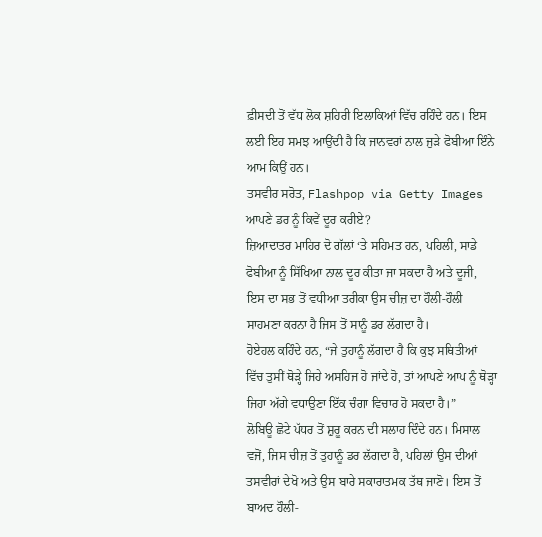ਫ਼ੀਸਦੀ ਤੋਂ ਵੱਧ ਲੋਕ ਸ਼ਹਿਰੀ ਇਲਾਕਿਆਂ ਵਿੱਚ ਰਹਿੰਦੇ ਹਨ। ਇਸ ਲਈ ਇਹ ਸਮਝ ਆਉਂਦੀ ਹੈ ਕਿ ਜਾਨਵਰਾਂ ਨਾਲ ਜੁੜੇ ਫੋਬੀਆ ਇੰਨੇ ਆਮ ਕਿਉਂ ਹਨ।
ਤਸਵੀਰ ਸਰੋਤ, Flashpop via Getty Images
ਆਪਣੇ ਡਰ ਨੂੰ ਕਿਵੇਂ ਦੂਰ ਕਰੀਏ?
ਜ਼ਿਆਦਾਤਰ ਮਾਹਿਰ ਦੋ ਗੱਲਾਂ ‘ਤੇ ਸਹਿਮਤ ਹਨ, ਪਹਿਲੀ, ਸਾਡੇ ਫੋਬੀਆ ਨੂੰ ਸਿੱਖਿਆ ਨਾਲ ਦੂਰ ਕੀਤਾ ਜਾ ਸਕਦਾ ਹੈ ਅਤੇ ਦੂਜੀ, ਇਸ ਦਾ ਸਭ ਤੋਂ ਵਧੀਆ ਤਰੀਕਾ ਉਸ ਚੀਜ਼ ਦਾ ਹੌਲੀ-ਹੌਲੀ ਸਾਹਮਣਾ ਕਰਨਾ ਹੈ ਜਿਸ ਤੋਂ ਸਾਨੂੰ ਡਰ ਲੱਗਦਾ ਹੈ।
ਹੋਏਹਲ ਕਹਿੰਦੇ ਹਨ, “ਜੇ ਤੁਹਾਨੂੰ ਲੱਗਦਾ ਹੈ ਕਿ ਕੁਝ ਸਥਿਤੀਆਂ ਵਿੱਚ ਤੁਸੀਂ ਥੋੜ੍ਹੇ ਜਿਹੇ ਅਸਹਿਜ ਹੋ ਜਾਂਦੇ ਹੋ, ਤਾਂ ਆਪਣੇ ਆਪ ਨੂੰ ਥੋੜ੍ਹਾ ਜਿਹਾ ਅੱਗੇ ਵਧਾਉਣਾ ਇੱਕ ਚੰਗਾ ਵਿਚਾਰ ਹੋ ਸਕਦਾ ਹੈ।”
ਲੋਬਿਊ ਛੋਟੇ ਪੱਧਰ ਤੋਂ ਸ਼ੁਰੂ ਕਰਨ ਦੀ ਸਲਾਹ ਦਿੰਦੇ ਹਨ। ਮਿਸਾਲ ਵਜੋਂ, ਜਿਸ ਚੀਜ਼ ਤੋਂ ਤੁਹਾਨੂੰ ਡਰ ਲੱਗਦਾ ਹੈ, ਪਹਿਲਾਂ ਉਸ ਦੀਆਂ ਤਸਵੀਰਾਂ ਦੇਖੋ ਅਤੇ ਉਸ ਬਾਰੇ ਸਕਾਰਾਤਮਕ ਤੱਥ ਜਾਣੋ। ਇਸ ਤੋਂ ਬਾਅਦ ਹੌਲੀ-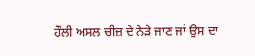ਹੌਲੀ ਅਸਲ ਚੀਜ਼ ਦੇ ਨੇੜੇ ਜਾਣ ਜਾਂ ਉਸ ਦਾ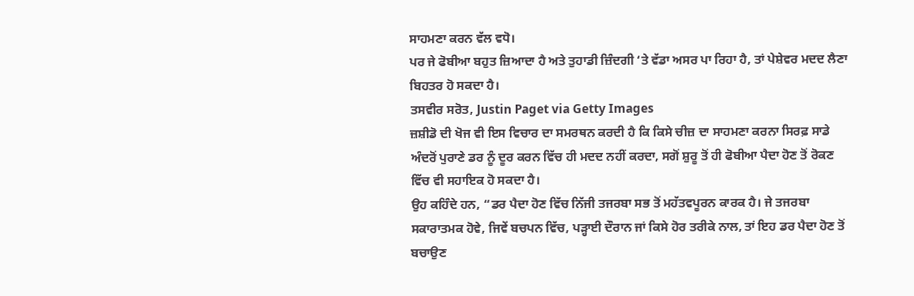ਸਾਹਮਣਾ ਕਰਨ ਵੱਲ ਵਧੋ।
ਪਰ ਜੇ ਫੋਬੀਆ ਬਹੁਤ ਜ਼ਿਆਦਾ ਹੈ ਅਤੇ ਤੁਹਾਡੀ ਜ਼ਿੰਦਗੀ ‘ਤੇ ਵੱਡਾ ਅਸਰ ਪਾ ਰਿਹਾ ਹੈ, ਤਾਂ ਪੇਸ਼ੇਵਰ ਮਦਦ ਲੈਣਾ ਬਿਹਤਰ ਹੋ ਸਕਦਾ ਹੈ।
ਤਸਵੀਰ ਸਰੋਤ, Justin Paget via Getty Images
ਜ਼ਸ਼ੀਡੋ ਦੀ ਖੋਜ ਵੀ ਇਸ ਵਿਚਾਰ ਦਾ ਸਮਰਥਨ ਕਰਦੀ ਹੈ ਕਿ ਕਿਸੇ ਚੀਜ਼ ਦਾ ਸਾਹਮਣਾ ਕਰਨਾ ਸਿਰਫ਼ ਸਾਡੇ ਅੰਦਰੋਂ ਪੁਰਾਣੇ ਡਰ ਨੂੰ ਦੂਰ ਕਰਨ ਵਿੱਚ ਹੀ ਮਦਦ ਨਹੀਂ ਕਰਦਾ, ਸਗੋਂ ਸ਼ੁਰੂ ਤੋਂ ਹੀ ਫੋਬੀਆ ਪੈਦਾ ਹੋਣ ਤੋਂ ਰੋਕਣ ਵਿੱਚ ਵੀ ਸਹਾਇਕ ਹੋ ਸਕਦਾ ਹੈ।
ਉਹ ਕਹਿੰਦੇ ਹਨ, “ਡਰ ਪੈਦਾ ਹੋਣ ਵਿੱਚ ਨਿੱਜੀ ਤਜਰਬਾ ਸਭ ਤੋਂ ਮਹੱਤਵਪੂਰਨ ਕਾਰਕ ਹੈ। ਜੇ ਤਜਰਬਾ ਸਕਾਰਾਤਮਕ ਹੋਵੇ, ਜਿਵੇਂ ਬਚਪਨ ਵਿੱਚ, ਪੜ੍ਹਾਈ ਦੌਰਾਨ ਜਾਂ ਕਿਸੇ ਹੋਰ ਤਰੀਕੇ ਨਾਲ, ਤਾਂ ਇਹ ਡਰ ਪੈਦਾ ਹੋਣ ਤੋਂ ਬਚਾਉਣ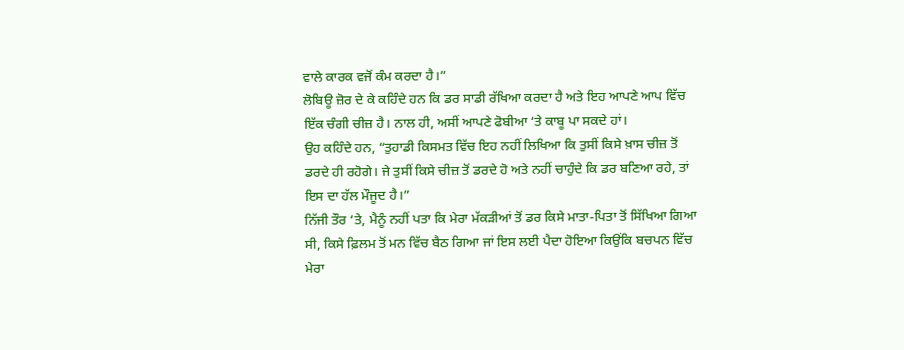ਵਾਲੇ ਕਾਰਕ ਵਜੋਂ ਕੰਮ ਕਰਦਾ ਹੈ।”
ਲੋਬਿਊ ਜ਼ੋਰ ਦੇ ਕੇ ਕਹਿੰਦੇ ਹਨ ਕਿ ਡਰ ਸਾਡੀ ਰੱਖਿਆ ਕਰਦਾ ਹੈ ਅਤੇ ਇਹ ਆਪਣੇ ਆਪ ਵਿੱਚ ਇੱਕ ਚੰਗੀ ਚੀਜ਼ ਹੈ। ਨਾਲ ਹੀ, ਅਸੀਂ ਆਪਣੇ ਫੋਬੀਆ ‘ਤੇ ਕਾਬੂ ਪਾ ਸਕਦੇ ਹਾਂ।
ਉਹ ਕਹਿੰਦੇ ਹਨ, “ਤੁਹਾਡੀ ਕਿਸਮਤ ਵਿੱਚ ਇਹ ਨਹੀਂ ਲਿਖਿਆ ਕਿ ਤੁਸੀਂ ਕਿਸੇ ਖ਼ਾਸ ਚੀਜ਼ ਤੋਂ ਡਰਦੇ ਹੀ ਰਹੋਗੇ। ਜੇ ਤੁਸੀਂ ਕਿਸੇ ਚੀਜ਼ ਤੋਂ ਡਰਦੇ ਹੋ ਅਤੇ ਨਹੀਂ ਚਾਹੁੰਦੇ ਕਿ ਡਰ ਬਣਿਆ ਰਹੇ, ਤਾਂ ਇਸ ਦਾ ਹੱਲ ਮੌਜੂਦ ਹੈ।”
ਨਿੱਜੀ ਤੌਰ ‘ਤੇ, ਮੈਨੂੰ ਨਹੀਂ ਪਤਾ ਕਿ ਮੇਰਾ ਮੱਕੜੀਆਂ ਤੋਂ ਡਰ ਕਿਸੇ ਮਾਤਾ-ਪਿਤਾ ਤੋਂ ਸਿੱਖਿਆ ਗਿਆ ਸੀ, ਕਿਸੇ ਫ਼ਿਲਮ ਤੋਂ ਮਨ ਵਿੱਚ ਬੈਠ ਗਿਆ ਜਾਂ ਇਸ ਲਈ ਪੈਦਾ ਹੋਇਆ ਕਿਉਂਕਿ ਬਚਪਨ ਵਿੱਚ ਮੇਰਾ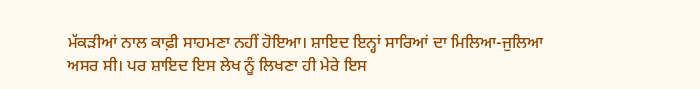ਮੱਕੜੀਆਂ ਨਾਲ ਕਾਫ਼ੀ ਸਾਹਮਣਾ ਨਹੀਂ ਹੋਇਆ। ਸ਼ਾਇਦ ਇਨ੍ਹਾਂ ਸਾਰਿਆਂ ਦਾ ਮਿਲਿਆ-ਜੁਲਿਆ ਅਸਰ ਸੀ। ਪਰ ਸ਼ਾਇਦ ਇਸ ਲੇਖ ਨੂੰ ਲਿਖਣਾ ਹੀ ਮੇਰੇ ਇਸ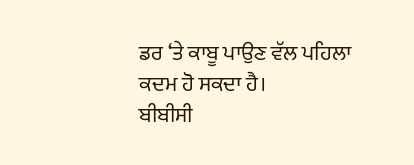ਡਰ ‘ਤੇ ਕਾਬੂ ਪਾਉਣ ਵੱਲ ਪਹਿਲਾ ਕਦਮ ਹੋ ਸਕਦਾ ਹੈ।
ਬੀਬੀਸੀ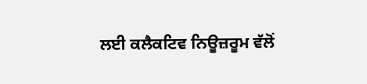ਲਈ ਕਲੈਕਟਿਵ ਨਿਊਜ਼ਰੂਮ ਵੱਲੋਂ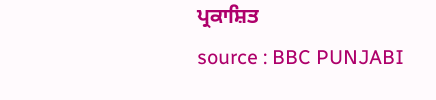ਪ੍ਰਕਾਸ਼ਿਤ
source : BBC PUNJABI